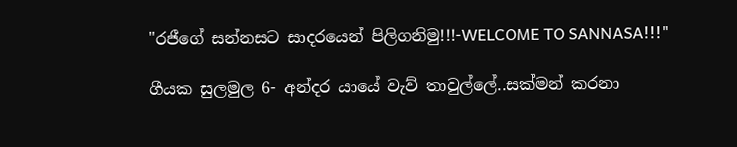"රජීගේ සන්නසට සාදරයෙන් පිලිගනිමු!!!-WELCOME TO SANNASA!!!"

ගීයක සුලමුල 6- අන්දර යායේ වැව් තාවුල්ලේ..සක්මන් කරනා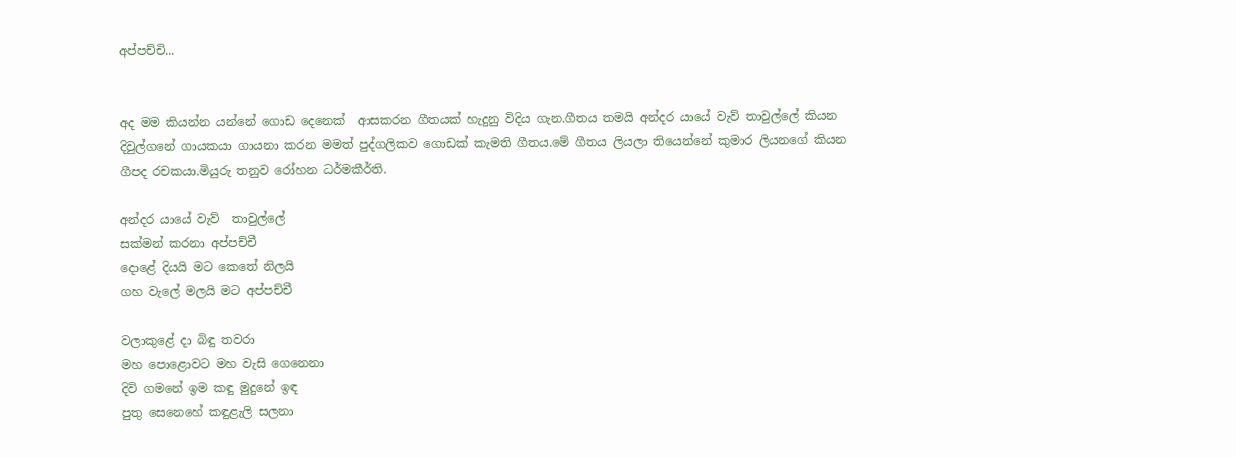අප්පච්චි...


අද මම කියන්න යන්නේ ගොඩ දෙනෙක්  ආසකරන ගීතයක් හැදුනු විදිය ගැන.ගීතය තමයි අන්දර යායේ වැව් තාවුල්ලේ කියන දිවුල්ගනේ ගායකයා ගායනා කරන මමත් පුද්ගලිකව ගොඩක් කැමති ගීතය.මේ ගීතය ලියලා තියෙන්නේ කුමාර ලියනගේ කියන ගීපද රචකයා.මියුරු තනුව රෝහන ධර්මකීර්ති.

අන්දර යායේ වැව්  තාවුල්ලේ
සක්මන් කරනා අප්පච්චී
දොළේ දියයි මට කෙතේ නිලයි
ගහ වැලේ මලයි මට අප්පච්චී

වලාකුළේ දා බිඳු තවරා
මහ පොළොවට මහ වැසි ගෙනෙනා
දිවි ගමනේ ඉම කඳු මුදුනේ ඉඳ
පුතු සෙනෙහේ කඳුළැලි සලනා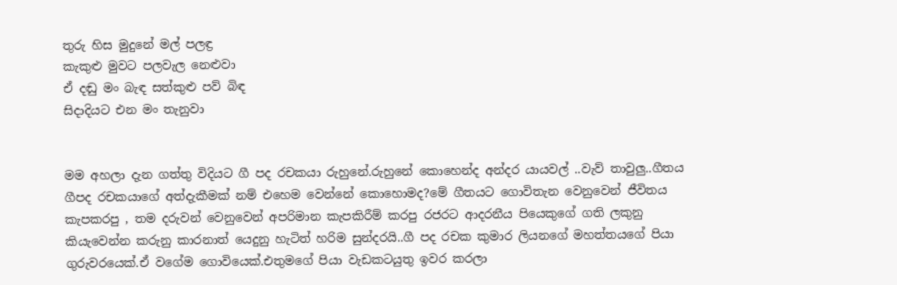තුරු හිස මුදුනේ මල් පලඳ්‍ර
කැකුළු මුවට පලවැල නෙළුවා
ඒ දඬු මං බැඳ සත්කුළු පව් බිඳ
සිදාදියට එන මං තැනුවා


මම අහලා දැන ගත්තු විදියට ගී පද රචකයා රුහුනේ.රුහුනේ කොහෙන්ද අන්දර යායවල් ..වැව් තාවුලු..ගීතය ගීපද රචකයාගේ අත්දැකීමක් නම් එහෙම වෙන්නේ කොහොමද?මේ ගීතයට ගොවිතැන වෙනුවෙන් ජීවිතය කැපකරපු , තම දරුවන් වෙනුවෙන් අපරිමාන කැපකිරීම් කරපු රජරට ආදරනීය පියෙකුගේ ගති ලකුනු කියැවෙන්න කරුනු කාරනාත් යෙදුනු හැටිත් හරිම සුන්දරයි..ගී පද රචක කුමාර ලියනගේ මහත්තයගේ පියා ගුරුවරයෙක්.ඒ වගේම ගොවියෙක්.එතුමගේ පියා වැඩකටයුතු ඉවර කරලා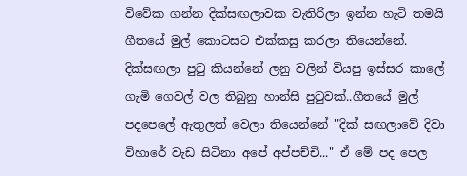විවේක ගන්න දික්සඟලාවක වැතිරිලා ඉන්න හැටි තමයි ගීතයේ මුල් කොටසට එක්කසු කරලා තියෙන්නේ. දික්සඟලා පු‍ටු කියන්නේ ලනු වලින් වියපු ඉස්සර කාලේ ගැමි ගෙවල් වල තිබුනු හාන්සි පු‍ටුවක්..ගීතයේ මුල් පදපෙලේ ඇතුලත් වෙලා තියෙන්නේ "දික් සඟලාවේ දිවා විහාරේ වැඩ සිටිනා අපේ අප්පච්චි..." ඒ මේ පද පෙල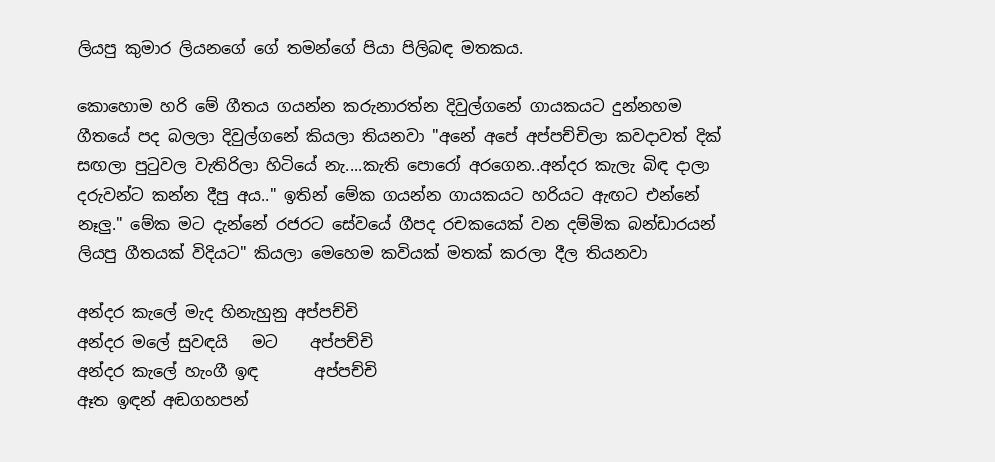ලියපු කුමාර ලියනගේ ගේ තමන්ගේ පියා පිලිබඳ මතකය.

කොහොම හරි මේ ගීතය ගයන්න කරුනාරත්න දිවුල්ගනේ ගායකයට දුන්නහම ගීතයේ පද බලලා දිවුල්ගනේ කියලා තියනවා "අනේ අපේ අප්පච්චිලා කවදාවත් දික් සඟලා පු‍ටුවල වැතිරිලා හිටියේ නැ....කැති පොරෝ අරගෙන..අන්දර කැලැ බිඳ දාලා දරුවන්ට කන්න දීපු අය.." ඉතින් මේක ගයන්න ගායකයට හරියට ඇඟට එන්නේ නෑලු." මේක මට දැන්නේ රජරට සේවයේ ගීපද රචකයෙක් වන දම්මික බන්ඩාරයන් ලියපු ගීතයක් විදියට" කියලා මෙහෙම කවියක් මතක් කරලා දීල තියනවා

අන්දර කැලේ මැද හිනැහුනු අප්පච්චි
අන්දර මලේ සුවඳයි   මට    අප්පච්චි
අන්දර කැලේ හැංගී ඉඳ       අප්පච්චි
ඈත ඉඳන් අඬගහපන්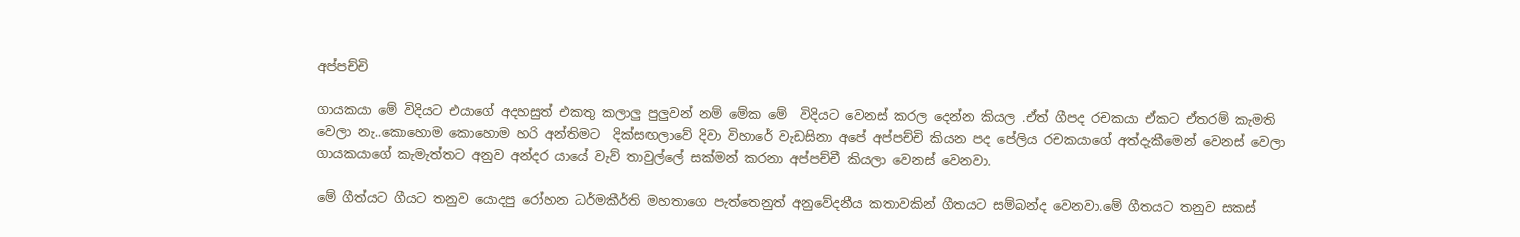අප්පච්චි

ගායකයා මේ විදියට එයාගේ අදහසුත් එකතු කලාලු පුලුවන් නම් මේක මේ  විදියට වෙනස් කරල දෙන්න කියල .ඒත් ගීපද රචකයා ඒකට ඒතරම් කැමති වෙලා නැ..කොහොම කොහොම හරි අන්තිමට  දික්සඟලාවේ දිවා විහාරේ වැඩසිනා අපේ අප්පච්චි කියන පද පේලිය රචකයාගේ අත්දැකීමෙන් වෙනස් වෙලා ගායකයාගේ කැමැත්තට අනුව අන්දර යායේ වැව් තාවුල්ලේ සක්මන් කරනා අප්පච්චී කියලා වෙනස් වෙනවා.

මේ ගීත්යට ගීයට තනුව යොදපු රෝහන ධර්මකීර්ති මහතාගෙ පැත්තෙනුත් අනුවේදනීය කතාවකින් ගීතයට සම්බන්ද වෙනවා.මේ ගීතයට තනුව සකස්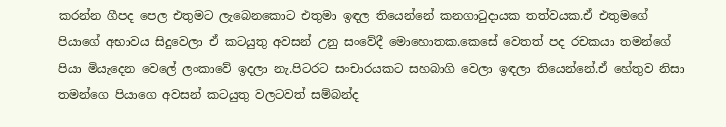කරන්න ගීපද පෙල එතුමට ලැබෙනකොට එතුමා ඉඳල තියෙන්නේ කනගා‍ටුදායක තත්වයක.ඒ එතුමගේ පියාගේ අභාවය සිදුවෙලා ඒ කටයුතු අවසන් උනු සංවේදී මොහොතක.කෙසේ වෙතත් පද රචකයා තමන්ගේ පියා මියැදෙන වෙලේ ලංකාවේ ඉදලා නැ.පිටරට සංචාරයකට සහබාගි වෙලා ඉඳලා තියෙන්නේ.ඒ හේතුව නිසා තමන්ගෙ පියාගෙ අවසන් කටයුතු වලටවත් සම්බන්ද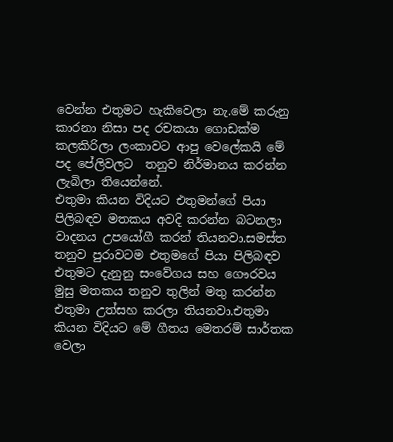වෙන්න එතුමට හැකිවෙලා නැ.මේ කරුනු කාරනා නිසා පද රචකයා ගොඩක්ම කලකිරිලා ලංකාවට ආපු වෙලේකයි මේ පද පේලිවලට  තනුව නිර්මානය කරන්න ලැබිලා තියෙන්නේ.
එතුමා කියන විදියට එතුමන්ගේ පියා පිලිබඳව මතකය අවදි කරන්න බටනලා වාදනය උපයෝගී කරන් තියනවා.සමස්ත තනුව පුරාවටම එතුමගේ පියා පිලිබඳව එතුමට දැනුනු සංවේගය සහ ගෞරවය මුසු මතකය තනුව තුලින් මතු කරන්න එතුමා උත්සහ කරලා තියනවා.එතුමා කියන විදියට මේ ගීතය මෙතරම් සාර්තක වෙලා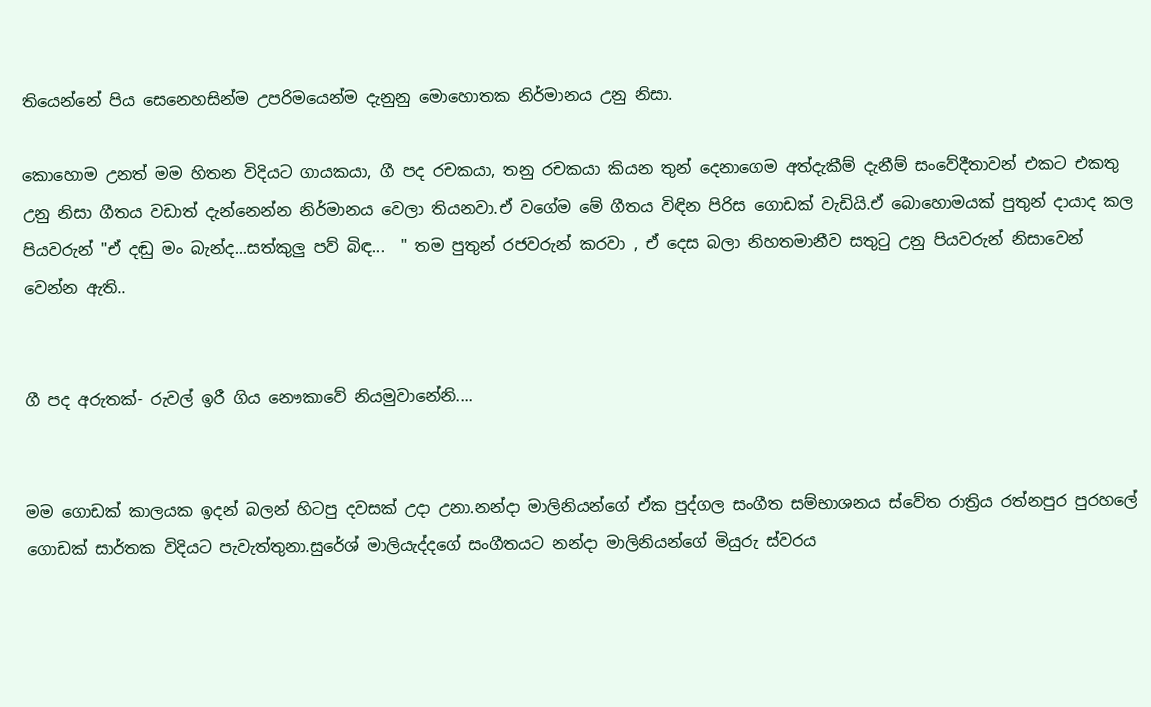තියෙන්නේ පිය සෙනෙහසින්ම උපරිමයෙන්ම දැනුනු මොහොතක නිර්මානය උනු නිසා.

කොහොම උනත් මම හිතන විදියට ගායකයා, ගී පද රචකයා, තනු රචකයා කියන තුන් දෙනාගෙම අත්දැකීම් දැනීම් සංවේදීතාවන් එකට එකතු උනු නිසා ගීතය වඩාත් දැන්නෙන්න නිර්මානය වෙලා තියනවා.ඒ වගේම මේ ගීතය විඳින පිරිස ගොඩක් වැඩියි.ඒ බොහොමයක් පුතුන් දායාද කල පියවරුන් "ඒ දඬු මං බැන්ද...සත්කුලු පව් බිඳ...  " තම පුතුන් රජවරුන් කරවා , ඒ දෙස බලා නිහතමානීව ස‍තු‍ටු උනු පියවරුන් නිසාවෙන් වෙන්න ඇති..


ගී පද අරුතක්- රුවල් ඉරී ගිය නෞකාවේ නියමුවානේනි....


මම ගොඩක් කාලයක ඉදන් බලන් හිටපු දවසක් උදා උනා.නන්දා මාලිනියන්ගේ ඒක පුද්ගල සංගීත සම්භාශනය ස්වේත රාත්‍රිය රත්නපුර පුරහලේ ගොඩක් සාර්තක විදියට පැවැත්තුනා.සුරේශ් මාලියැද්දගේ සංගීතයට නන්දා මාලිනියන්ගේ මියුරු ස්වරය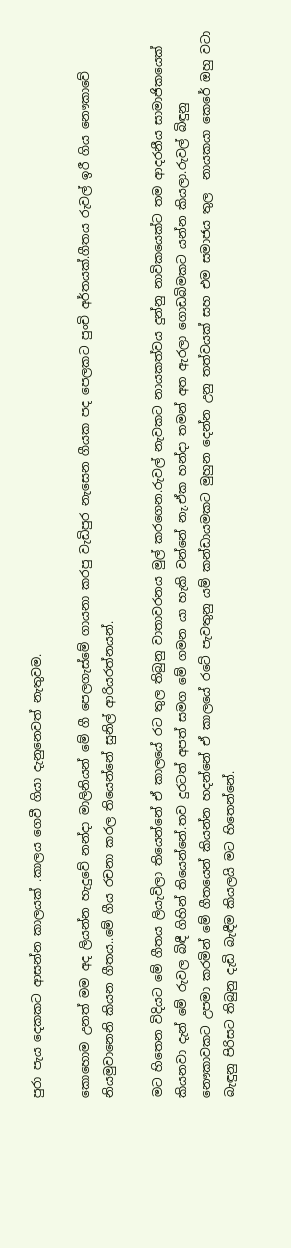පුරා පැය දෙකකට ආසන්න කාලයක් .කාලය ගෙවී ගියා දැනුනෙවත් නැතුවම.

කොහොම උනත් මම අද ලියන්න හැදුවේ නන්දා මාලිනියන් මේ ගී පෙලගැස්මේ ගායනා කරපු වැඩිපුර නැසෙන ගීයක පද පෙලකට පුංචි අර්තයක්.ගීතය රුවල් ඉරී ගිය නෞකාවේ නියමුවානෙනි කියන ගීතය..මේ ගීය රචනා කරල තියෙන්නේ සුනිල් ආරියරත්නයන්.

මට හිතෙන විදියට මේ ගීතය ලියැවිලා තියෙන්නේ ඒ කාලයේ රට තුල තිබුනු වාතාවරනය මුල් කරගෙන.රුවල් නැවකට නායකත්වය දුන්නු නාවිකයෙක්ට තම ආදරනීය සාමාජිකයෙක්  කියනවා දැන් මේ රුවල බිඳී ගිහින් තියෙන්නේ.තව දුරටත් අපත් සමග මේ ගමන යා හැකි වන්නේ නැ.ඒක හන්දා තමන් අත ඇරලා ගොඩබිමකට යන්න කියලා.රුවල් බිඳුනු නෞකාවකට උපමා කරමින් මේ ගීතයෙන් කියන්න හදන්නේ ඒ කාලයේ රටේ පැවතුනු යම් කන්ඩායමකට මුහුන දෙන්න උනු තත්වයක් සහ එම සමාජය තුල  නායකයා කෙරේ ඔහු වටා බැඳුනු පිරිසට තිබුනු දැඩි බැඳීම කියලයි මට හිතෙන්නේ.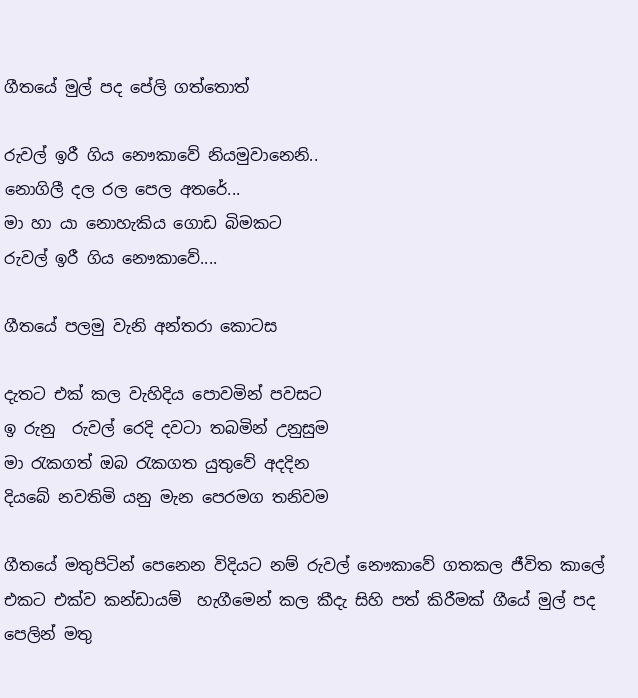ගීතයේ මුල් පද පේලි ගත්තොත්

රුවල් ඉරී ගිය නෞකාවේ නියමුවානෙනි..
නොගිලී දල රල පෙල අතරේ...
මා හා යා නොහැකිය ගොඩ බිමකට
රුවල් ඉරී ගිය නෞකාවේ....

ගීතයේ පලමු වැනි අන්තරා කොටස

දැතට එක් කල වැහිදිය පොවමින් පවසට
ඉ රුනු  රුවල් රෙදි දවටා තබමින් උනුසුම
මා ‍රැකගත් ඔබ ‍රැකගත යුතුවේ අදදින
දියබේ නවතිමි යනු මැන පෙරමග තනිවම

ගීතයේ මතුපිටින් පෙනෙන විදියට නම් රුවල් නෞකාවේ ගතකල ජීවිත කාලේ එකට එක්ව කන්ඩායම්  හැගීමෙන් කල කීදැ සිහි පත් කිරීමක් ගීයේ මුල් පද පෙලින් මතු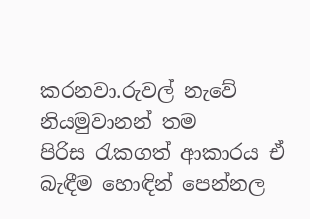කරනවා.රුවල් නැවේ නියමුවානන් තම පිරිස ‍රැකගත් ආකාරය ඒ බැඳීම හොඳින් පෙන්නල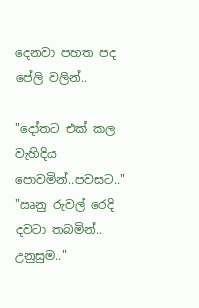දෙනවා පහත පද පේලි වලින්..

"දෝතට එක් කල වැහිදිය පොවමින්..පවසට.."
"ඍනු රුවල් රෙදි දවටා තබමින්.. උනුසුම.."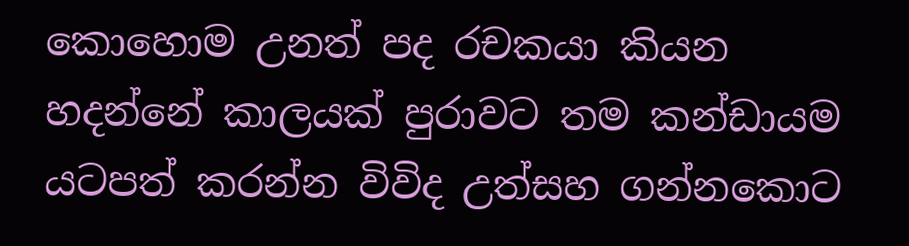කොහොම උනත් පද රචකයා කියන හදන්නේ කාලයක් පුරාවට තම කන්ඩායම යටපත් කරන්න විවිද උත්සහ ගන්නකොට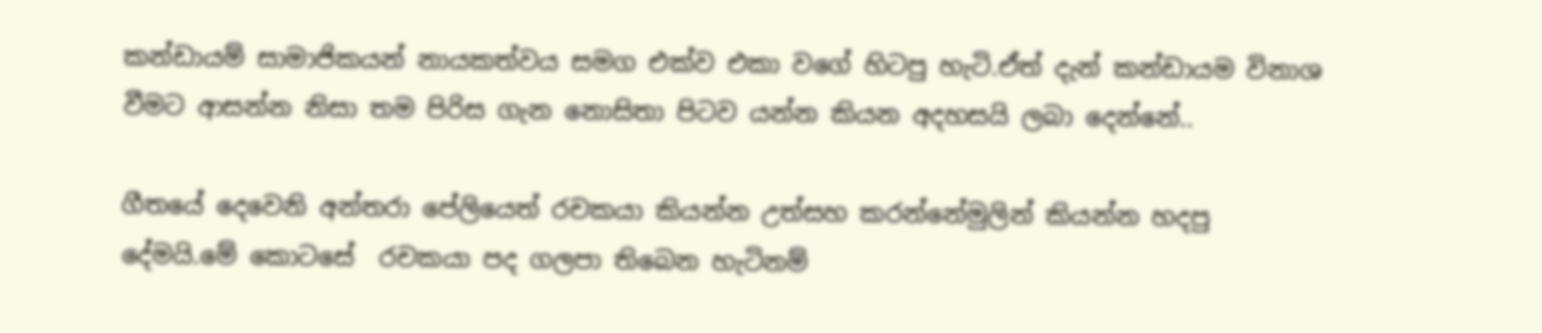කන්ඩායම් සාමාජිකයන් නායකත්වය සමග එක්ව එකා වගේ හිටපු හැටි.ඒත් දැන් කන්ඩායම විනාශ වීමට ආසන්න නිසා තම පිරිස ගැන නොසිතා පිටව යන්න කියන අදහසයි ලබා දෙන්නේ..

ගීතයේ දෙවෙනි අන්තරා පේලියෙත් රචකයා කියන්න උත්සහ කරන්නේමුලින් කියන්න හදපු දේමයි.මේ කොටසේ  රචකයා පද ගලපා තිබෙන හැටිනම්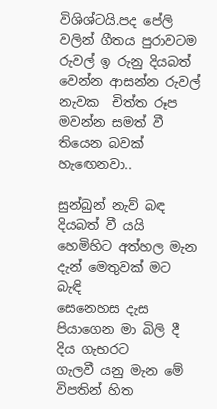විශිශ්ටයි.පද පේලි වලින් ගීතය පුරාවටම රුවල් ඉ රුනු දියබත් වෙන්න ආසන්න රුවල් නැවක  චිත්ත රූප මවන්න සමත් වී තියෙන බවක් හැ‍ඟෙනවා..

සුන්බුන් නැව් බඳ දියබත් වී යයි
හෙමිහිට අත්හල මැන දැන් මෙතුවක් මට බැඳි
සෙනෙහස දැස පියාගෙන මා බිලි දී දිය ගැභරට
ගැලවී යනු මැන මේ විපතින් හිත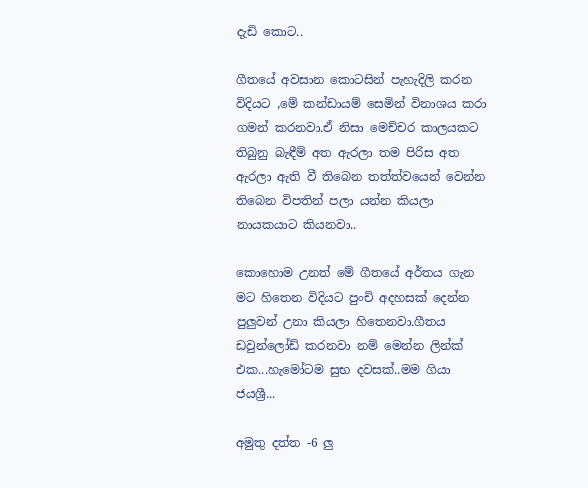දැඩි කොට..

ගීතයේ අවසාන කොටසින් පැහැදිලි කරන විදියට ,මේ කන්ඩායම් සෙමින් විනාශය කරා ගමන් කරනවා.ඒ නිසා මෙච්චර කාලයකට තිබුනු බැඳීම් අත ඇරලා තම පිරිස අත ඇරලා ඇති වී තිබෙන තත්ත්වයෙන් වෙන්න තිබෙන විපතින් පලා යන්න කියලා නායකයාට කියනවා..

කොහොම උනත් මේ ගීතයේ අර්තය ගැන මට හිතෙන විදියට පුංචි අදහසක් දෙන්න පුලුවන් උනා කියලා හිතෙනවා.ගීතය ඩවුන්ලෝඩ් කරනවා නම් මෙන්න ලින්ක් එක...හැමෝටම සුභ දවසක්..මම ගියා ජයශ්‍රී...

අමුතු දත්ත -6 ලු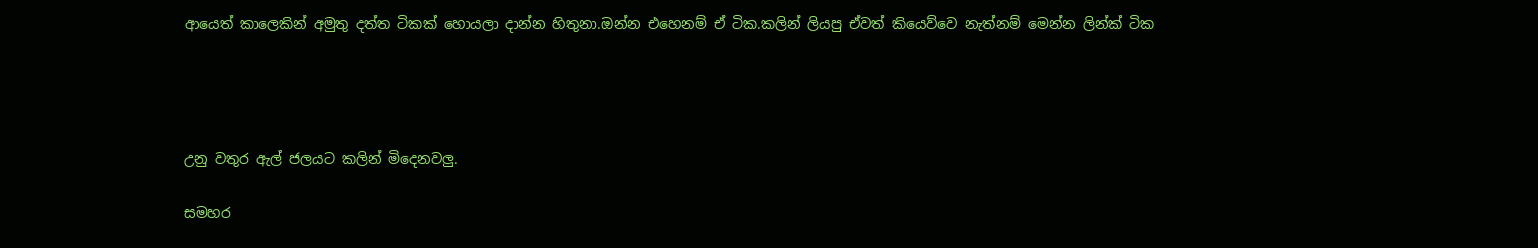ආයෙත් කාලෙකින් අමුතු දත්ත ටිකක් හොයලා දාන්න හිතුනා.ඔන්න එහෙනම් ඒ ටික.කලින් ලියපු ඒවත් කියෙව්වෙ නැත්නම් මෙන්න ලින්ක් ටික




උනු වතුර ඇල් ජලයට කලින් මිදෙනවලු.

සමහර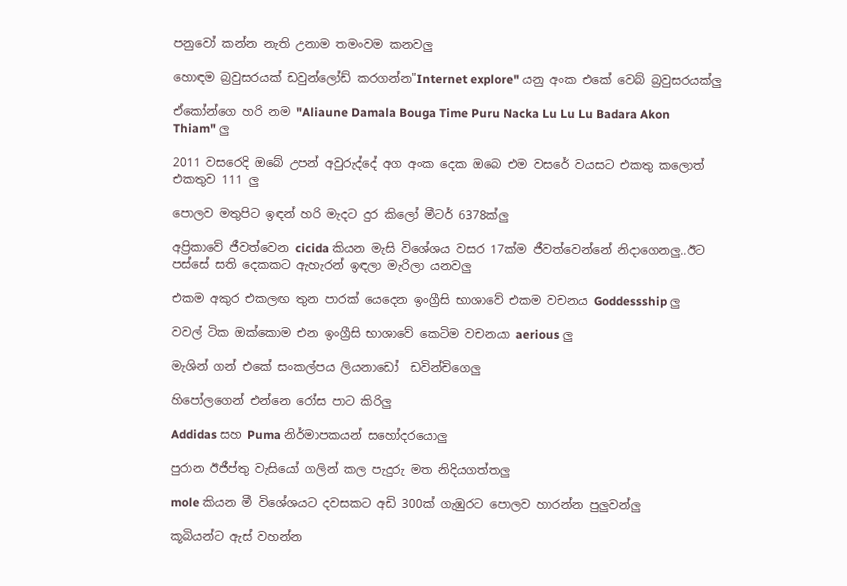පනුවෝ කන්න නැති උනාම තමංවම කනවලු

හොඳම බ්‍රවුසරයක් ඩවුන්ලෝඩ් කරගන්න"Internet explore" යනු අංක එකේ වෙබ් බ්‍රවුසරයක්ලු

ඒකෝන්ගෙ හරි නම "Aliaune Damala Bouga Time Puru Nacka Lu Lu Lu Badara Akon Thiam" ලු

2011 වසරෙදි ඔබේ උපන් අවුරුද්දේ අග අංක දෙක ඔබෙ එම වසරේ වයසට එකතු කලොත් එකතුව 111 ලු

පොලව මතුපිට ඉඳන් හරි මැදට දුර කිලෝ මීටර් 6378ක්ලු

අප්‍රිකාවේ ජීවත්වෙන cicida කියන මැසි විශේශය වසර 17ක්ම ජීවත්වෙන්නේ නිදාගෙනලු..ඊට පස්සේ සති දෙකකට ඇහැරන් ඉඳලා මැරිලා යනවලු

එකම අකුර එකලඟ තුන පාරක් යෙදෙන ඉංග්‍රීසි භාශාවේ එකම වචනය Goddessship ලු

වවල් ටික ඔක්කොම එන ඉංග්‍රීසි භාශාවේ කෙටිම වචනයා aerious ලු

මැශින් ගන් එකේ සංකල්පය ලියනාඩෝ  ඩවින්චිගෙලු

හිපෝලගෙන් එන්නෙ රෝස පාට කිරිලු

Addidas සහ Puma නිර්මාපකයන් සහෝදරයොලු

පුරාන ඊජීප්තු වැසියෝ ගලින් කල පැදුරු මත නිදියගත්තලු

mole කියන මී විශේශයට දවසකට අඩි 300ක් ගැඹුරට පොලව හාරන්න පුලුවන්ලු

කූබියන්ට ඇස් වහන්න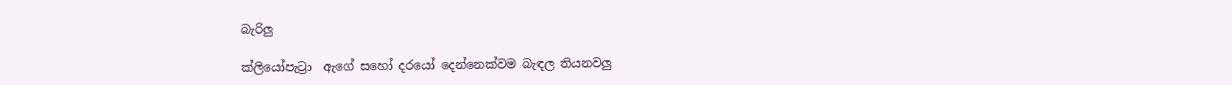බැරිලු

ක්ලියෝපැට්‍රා  ඇගේ සහෝ දරයෝ දෙන්නෙක්වම බැඳල තියනවලු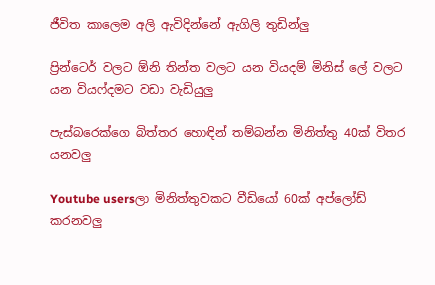ජීවිත කාලෙම අලි ඇවිදින්නේ ඇගිලි තුඩින්ලු

ප්‍රින්ටෙර් වලට ඕනි තින්ත වලට යන වියදම් මිනිස් ලේ වලට යන වියෆ්දමට වඩා වැඩියුලු

පැස්බරෙක්ගෙ බිත්තර හොඳින් තම්බන්න මිනිත්තු 40ක් විතර යනවලු

Youtube usersලා මිනිත්තුවකට වීඩියෝ 60ක් අප්ලෝඩ් කරනවලු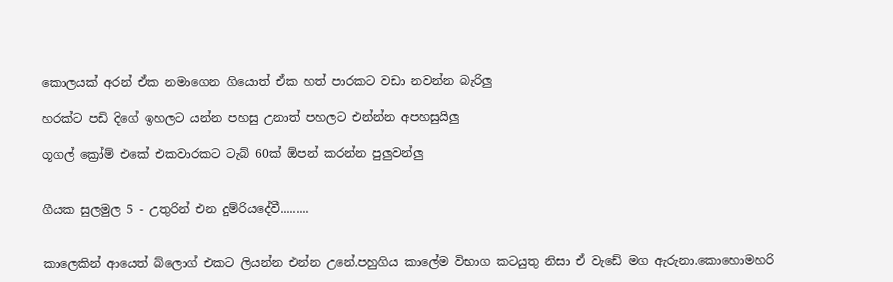කොලයක් අරන් ඒක නමාගෙන ගියොත් ඒක හත් පාරකට වඩා නවන්න බැරිලු

හරක්ට පඩි දිගේ ඉහලට යන්න පහසු උනාත් පහලට එන්න්න අපහසුයිලු

ගූගල් ක්‍රෝම් එකේ එකවාරකට ටැබ් 60ක් ඕපන් කරන්න පුලුවන්ලු


ගීයක සුලමුල 5 - උතුරින් එන දුම්රියදේවී.........


කාලෙකින් ආයෙත් බ්ලොග් එකට ලියන්න එන්න උනේ.පහුගිය කාලේම විභාග කටයුතු නිසා ඒ වැඩේ මග ඇරුනා.කොහොමහරි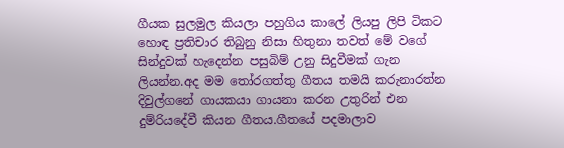ගීයක සුලමුල කියලා පහුගිය කාලේ ලියපු ලිපි ටිකට හොඳ ප්‍රතිචාර තිබුනු නිසා හිතුනා තවත් මේ වගේ සින්දුවක් හැදෙන්න පසුබිම් උනු සිදුවීමක් ගැන ලියන්න.අද මම ‍තෝරගත්තු ගීතය තමයි කරුනාරත්න දිවුල්ගනේ ගායකයා ගායනා කරන උතුරින් එන දුම්රියදේවී කියන ගීතය.ගීතයේ පදමාලාව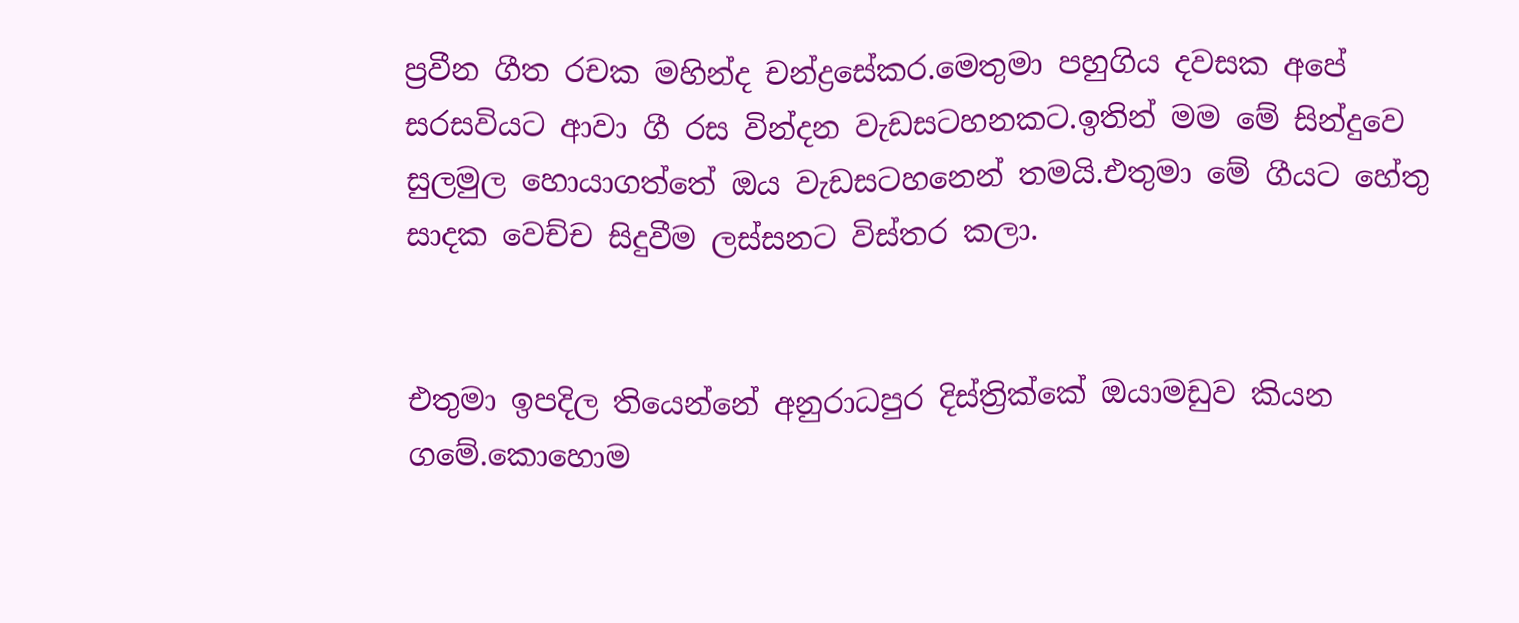ප්‍රවීන ගීත රචක මහින්ද චන්ද්‍රසේකර.මෙතුමා පහුගිය දවසක අපේ සරසවියට ආවා ගී රස වින්දන වැඩසටහනකට.ඉතින් මම මේ සින්දුවෙ සුලමුල හොයාගත්තේ ඔය වැඩසටහනෙන් තමයි.එතුමා මේ ගීයට හේතු සාදක වෙච්ච සිදුවීම ලස්සනට විස්තර කලා.


එතුමා ඉපදිල තියෙන්නේ අනුරාධපුර දිස්ත්‍රික්කේ ඔයාමඩුව කියන ගමේ.කොහොම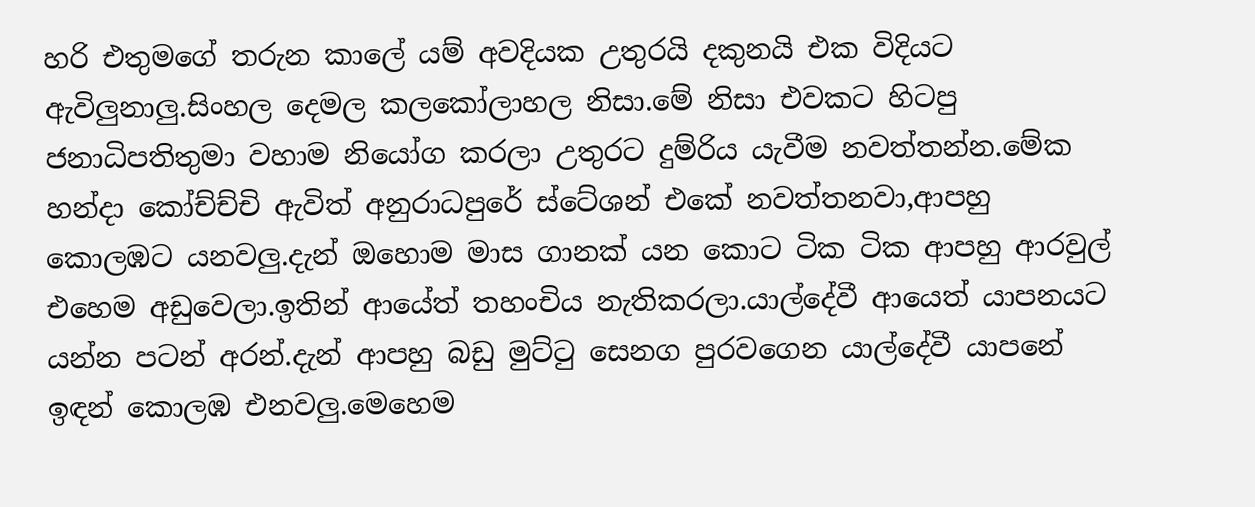හරි එතුමගේ තරුන කාලේ යම් අවදියක උතුරයි දකුනයි එක විදියට ඇවිලුනාලු.සිංහල දෙමල කලකෝලාහල නිසා.මේ නිසා එවකට හිටපු ජනාධිපතිතුමා වහාම නියෝග කරලා උතුරට දුම්රිය යැවීම නවත්තන්න.මේක හන්දා කෝච්ච්චි ඇවිත් අනුරාධපුරේ ස්ටේශන් එකේ නවත්තනවා,ආපහු කොලඹට යනවලු.දැන් ඔහොම මාස ගානක් යන කොට ටික ටික ආපහු ආරවුල් එහෙම අඩුවෙලා.ඉතින් ආයේත් තහංචිය නැතිකරලා.යාල්දේවී ආයෙත් යාපනයට යන්න පටන් අරන්.දැන් ආපහු බඩු මුට්‍ටු සෙනග පුරවගෙන යාල්දේවී යාපනේ ඉඳන් කොලඹ එනවලු.මෙහෙම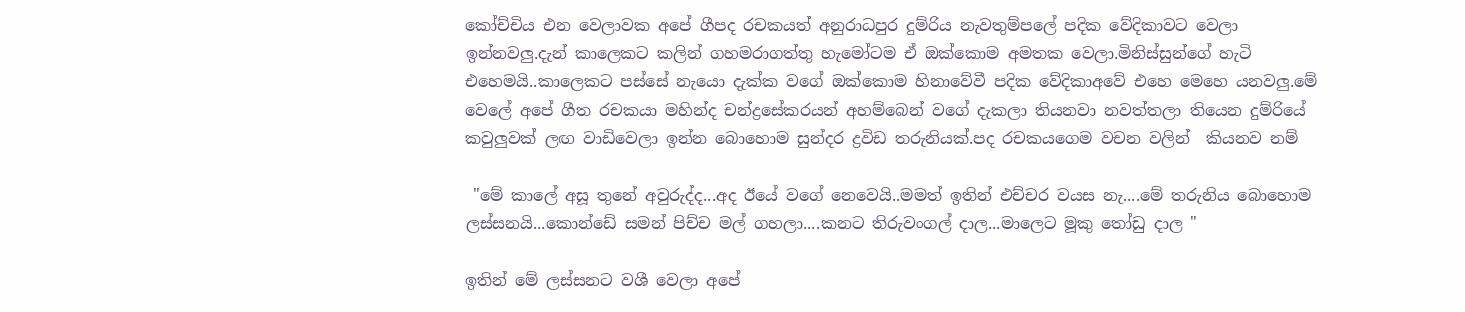කෝච්චිය එන වෙලාවක අපේ ගීපද රචකයත් අනුරාධපුර දුම්රිය නැවතුම්පලේ පදික වේදිකාවට වෙලා ඉන්නවලු.දැන් කාලෙකට කලින් ගහමරාගත්තු හැමෝටම ඒ ඔක්කොම අමතක වෙලා.මිනිස්සුන්ගේ හැටි එහෙමයි..කාලෙකට පස්සේ නැයො දැක්ක වගේ ඔක්කොම හිනාවේවී පදික වේදිකාඅවේ එහෙ මෙහෙ යනවලු.මේ වෙලේ අපේ ගීත රචකයා මහින්ද චන්ද්‍රසේකරයන් අහම්බෙන් වගේ දැකලා තියනවා නවත්තලා තියෙන දුම්රියේ කවුලුවක් ලඟ වාඩිවෙලා ඉන්න බොහොම සුන්දර ද්‍රවිඩ තරුනියක්.පද රචකයගෙම වචන වලින්  කියනව නම්

 "මේ කාලේ අසූ තුනේ අවුරුද්ද...අද ඊයේ වගේ නෙවෙයි..මමත් ඉතින් එච්චර වයස නැ....මේ තරුනිය බොහොම ලස්සනයි...කොන්ඩේ සමන් පිච්ච මල් ගහලා....කනට තිරුවංගල් දාල...මාලෙට මූකු ‍තෝඩු දාල "

ඉතින් මේ ලස්සනට වශී වෙලා අපේ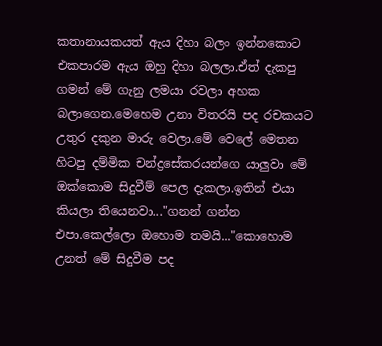කතානායකයත් ඇය දිහා බලං ඉන්නකොට එකපාරම ඇය ඔහු දිහා බලලා.ඒත් දැකපු ගමන් මේ ගැනු ලමයා රවලා අහක බලාගෙන.මෙහෙම උනා විතරයි පද රචකයට උතුර දකුන මාරු වෙලා.මේ වෙලේ මෙතන හිටපු දම්මික චන්ද්‍රසේකරයන්ගෙ යාලුවා මේ ඔක්කොම සිදුවීම් පෙල දැකලා.ඉතින් එයා කියලා තියෙනවා..."ගනන් ගන්න එපා.කෙල්ලො ඔහොම තමයි..."කොහොම උනත් මේ සිදුවීම පද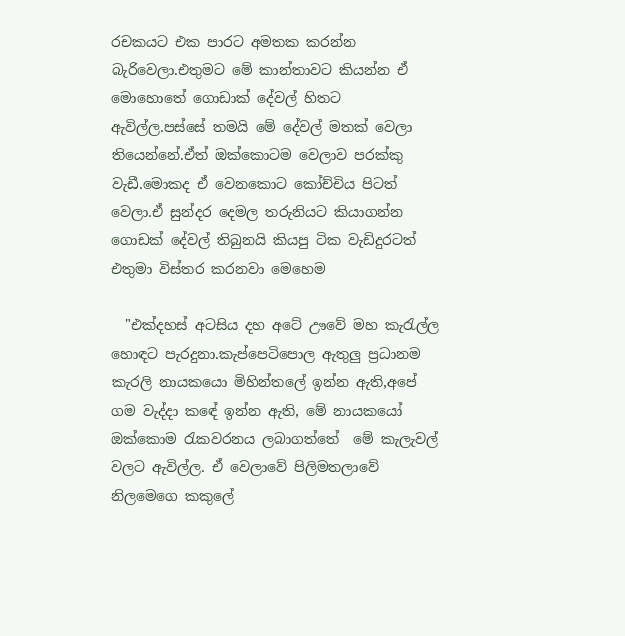රචකයට එක පාරට අමතක කරන්න බැරිවෙලා.එතුමට මේ කාන්තාවට කියන්න ඒ මොහොතේ ගොඩාක් දේවල් හිතට ඇවිල්ල.පස්සේ තමයි මේ දේවල් මතක් වෙලා තියෙන්නේ.ඒත් ඔක්කොටම වෙලාව පරක්කු වැඩී.මොකද ඒ වෙනකොට කෝච්චිය පිටත් වෙලා.ඒ සුන්දර දෙමල තරුනියට කියාගන්න ගොඩක් දේවල් තිබුනයි කියපු ටික වැඩිදුරටත් එතුමා විස්තර කරනවා මෙහෙම

  "එක්දහස් අටසිය දහ අටේ ඌවේ මහ කැ‍රැල්ල හොඳට පැරදුනා.කැප්පෙටිපොල ඇතුලු ප්‍රධානම කැරලි නායකයො මිහින්තලේ ඉන්න ඇති,අපේ ගම වැද්දා කඳේ ඉන්න ඇති, මේ නායකයෝ ඔක්කොම ‍රැකවරනය ලබාගත්තේ  මේ කැලැවල් වලට ඇවිල්ල. ඒ වෙලාවේ පිලිමතලාවේ නිලමෙගෙ කකුලේ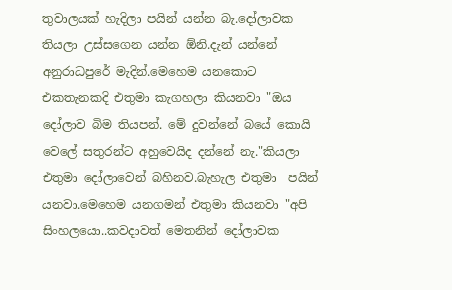තුවාලයක් හැදිලා පයින් යන්න බැ.දෝලාවක තියලා උස්සගෙන යන්න ඕනි.දැන් යන්නේ අනුරාධපුරේ මැදින්.මෙහෙම යනකොට එකතැනකදි එතුමා කැගහලා කියනවා "ඔය දෝලාව බිම තියපන්. මේ දුවන්නේ බයේ කොයි වෙලේ සතුරන්ට අහුවෙයිද දන්නේ නැ."කියලා එතුමා දෝලාවෙන් බහිනව.බැහැල එතුමා  පයින් යනවා.මෙහෙම යනගමන් එතුමා කියනවා "අපි සිංහලයො..කවදාවත් මෙතනින් දෝලාවක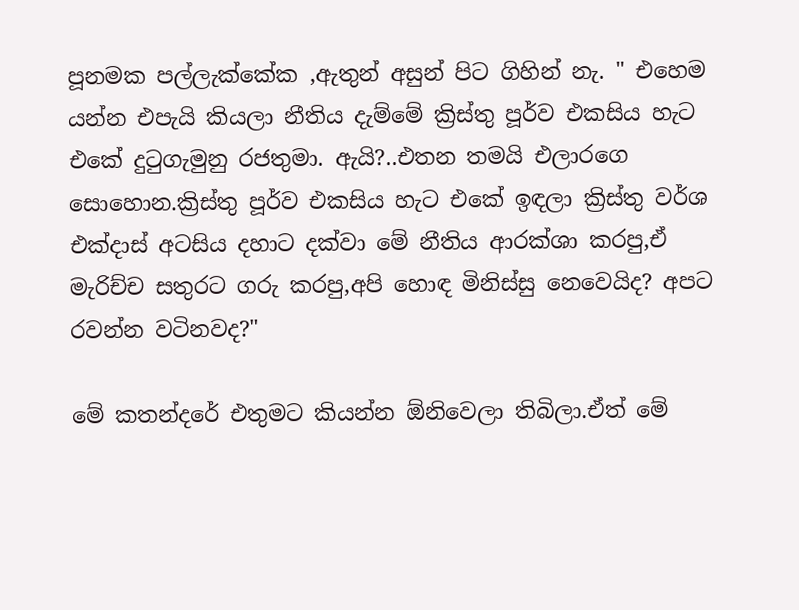පූනමක පල්ලැක්කේක ,ඇතුන් අසුන් පිට ගිහින් නැ. " එහෙම යන්න එපැයි කියලා නීතිය දැම්මේ ක්‍රිස්තු පූර්ව එකසිය හැට එකේ දු‍ටුගැමුනු රජතුමා. ඇයි?..එතන තමයි එලාරගෙ සොහොන.ක්‍රිස්තු පූර්ව එකසිය හැට එකේ ඉඳලා ක්‍රිස්තු වර්ශ එක්දාස් අටසිය දහාට දක්වා මේ නීතිය ආරක්ශා කරපු,ඒ මැරිච්ච සතුරට ගරු කරපු,අපි හොඳ මිනිස්සු නෙවෙයිද? අපට රවන්න වටිනවද?"

මේ කතන්දරේ එතුමට කියන්න ඕනිවෙලා තිබිලා.ඒත් මේ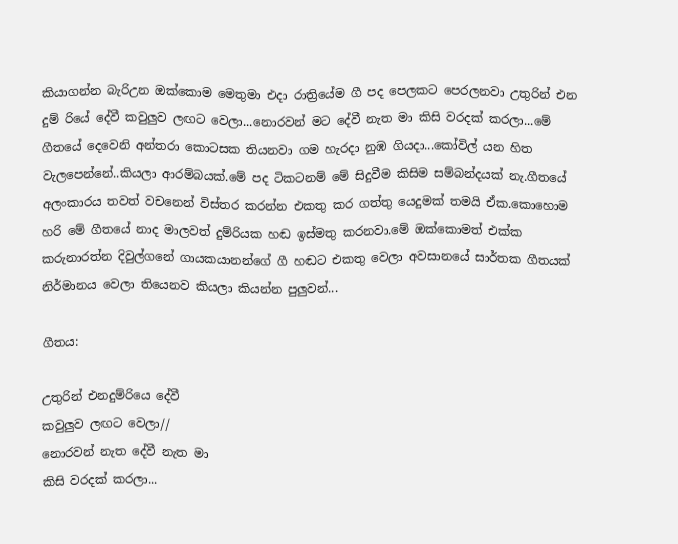කියාගන්න බැරිඋන ඔක්කොම මෙතුමා එදා රාත්‍රියේම ගී පද පෙලකට පෙරලනවා උතුරින් එන දුම් රියේ දේවී කවුලුව ලඟට වෙලා...නොරවන් මට දේවී නැත මා කිසි වරදක් කරලා...මේ ගීතයේ දෙවෙනි අන්තරා කොටසක තියනවා ගම හැරදා නුඹ ගියදා...කෝවිල් යන හිත වැලපෙන්නේ..කියලා ආරම්බයක්.මේ පද ටිකටනම් මේ සිදුවීම කිසිම සම්බන්දයක් නැ.ගීතයේ අලංකාරය තවත් වචනෙන් විස්තර කරන්න එකතු කර ගත්තු යෙදුමක් තමයි ඒක.කොහොම හරි මේ ගීතයේ නාද මාලවත් දුම්රියක හඬ ඉස්මතු කරනවා.මේ ඔක්කොමත් එක්ක කරුනාරත්න දිවුල්ගනේ ගායකයානන්ගේ ගී හඬට එකතු වෙලා අවසානයේ සාර්තක ගීතයක් නිර්මානය වෙලා තියෙනව කියලා කියන්න පුලුවන්...

ගීතය:

උතුරින් එනදුම්රියෙ දේවී
කවුලුව ලඟට වෙලා//
නොරවන් නැත දේවී නැත මා
කිසි වරදක් කරලා...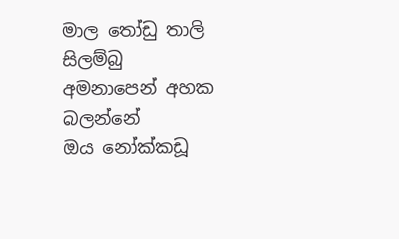මාල ‍තෝඩු තාලි සිලම්බු
අමනාපෙන් අහක බලන්නේ
ඔය නෝක්කඩූ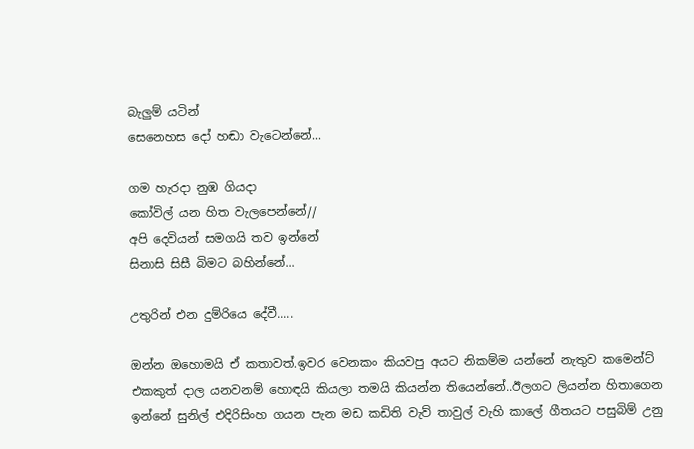බැලුම් යටින්
සෙනෙහස දෝ හඬා වැටෙන්නේ...

ගම හැරදා නුඹ ගියදා
කෝවිල් යන හිත වැලපෙන්නේ//
අපි දෙවියන් සමගයි තව ඉන්නේ
සිනාසි සිසී බිමට බහින්නේ...

උතුරින් එන දුම්රියෙ දේවී.....

ඔන්න ඔහොමයි ඒ කතාවත්.ඉවර වෙනකං කියවපු අයට නිකම්ම යන්නේ නැතුව කමෙන්ට් එකකුත් දාල යනවනම් හොඳයි කියලා තමයි කියන්න තියෙන්නේ..ඊලගට ලියන්න හිතාගෙන ඉන්නේ සුනිල් එදිරිසිංහ ගයන පැන මඩ කඩිති වැව් තාවුල් වැහි කාලේ ගීතයට පසුබිම් උනු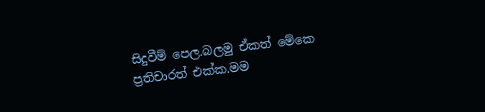සිදුවීම් පෙල.බලමු ඒකත් මේකෙ ප්‍රතිචාරත් එක්ක.මම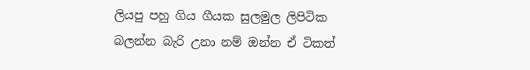ලියපු පහු ගිය ගීයක සුලමුල ලිපිටික බලන්න බැරි උනා නම් ඔන්න ඒ ටිකත්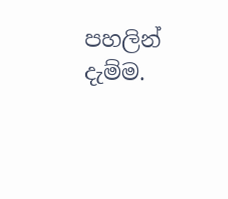පහලින් දැම්ම.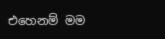එහෙනම් මම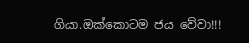ගියා.ඔක්කොටම ජය වේවා!!!